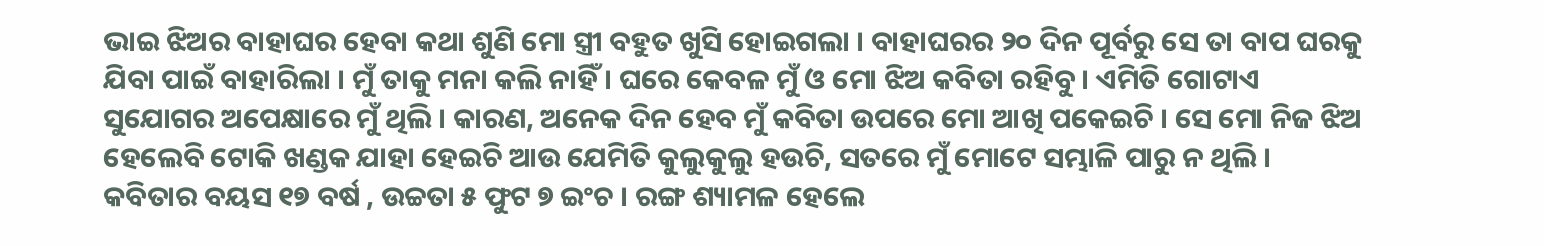ଭାଇ ଝିଅର ବାହାଘର ହେବା କଥା ଶୁଣି ମୋ ସ୍ତ୍ରୀ ବହୁତ ଖୁସି ହୋଇଗଲା । ବାହାଘରର ୨୦ ଦିନ ପୂର୍ବରୁ ସେ ତା ବାପ ଘରକୁ ଯିବା ପାଇଁ ବାହାରିଲା । ମୁଁ ତାକୁ ମନା କଲି ନାହିଁ । ଘରେ କେବଳ ମୁଁ ଓ ମୋ ଝିଅ କବିତା ରହିବୁ । ଏମିତି ଗୋଟାଏ ସୁଯୋଗର ଅପେକ୍ଷାରେ ମୁଁ ଥିଲି । କାରଣ, ଅନେକ ଦିନ ହେବ ମୁଁ କବିତା ଉପରେ ମୋ ଆଖି ପକେଇଚି । ସେ ମୋ ନିଜ ଝିଅ ହେଲେବି ଟୋକି ଖଣ୍ଡକ ଯାହା ହେଇଚି ଆଉ ଯେମିତି କୁଲୁକୁଲୁ ହଉଚି, ସତରେ ମୁଁ ମୋଟେ ସମ୍ଭାଳି ପାରୁ ନ ଥିଲି ।
କବିତାର ବୟସ ୧୭ ବର୍ଷ , ଉଚ୍ଚତା ୫ ଫୁଟ ୭ ଇଂଚ । ରଙ୍ଗ ଶ୍ୟାମଳ ହେଲେ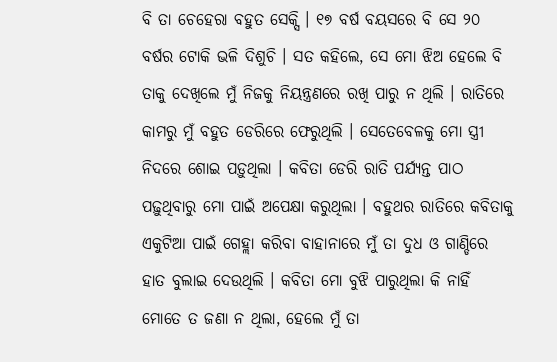ବି ତା ଚେହେରା ବହୁତ ସେକ୍ସି । ୧୭ ବର୍ଷ ବୟସରେ ବି ସେ ୨୦ ବର୍ଷର ଟୋକି ଭଳି ଦିଶୁଚି । ସତ କହିଲେ, ସେ ମୋ ଝିଅ ହେଲେ ବି ତାକୁ ଦେଖିଲେ ମୁଁ ନିଜକୁ ନିୟନ୍ତ୍ରଣରେ ରଖି ପାରୁ ନ ଥିଲି । ରାତିରେ କାମରୁ ମୁଁ ବହୁତ ଡେରିରେ ଫେରୁଥିଲି । ସେତେବେଳକୁ ମୋ ସ୍ତ୍ରୀ ନିଦରେ ଶୋଇ ପଡ଼ୁଥିଲା । କବିତା ଡେରି ରାତି ପର୍ଯ୍ୟନ୍ତ ପାଠ ପଢ଼ୁଥିବାରୁ ମୋ ପାଇଁ ଅପେକ୍ଷା କରୁଥିଲା । ବହୁଥର ରାତିରେ କବିତାକୁ ଏକୁଟିଆ ପାଇଁ ଗେହ୍ଲା କରିବା ବାହାନାରେ ମୁଁ ତା ଦୁଧ ଓ ଗାଣ୍ଡିରେ ହାତ ବୁଲାଇ ଦେଉଥିଲି । କବିତା ମୋ ବୁଝି ପାରୁଥିଲା କି ନାହିଁ ମୋତେ ତ ଜଣା ନ ଥିଲା, ହେଲେ ମୁଁ ତା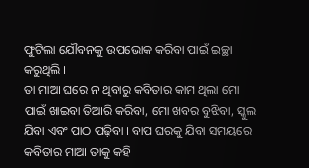ଫୁଟିଲା ଯୌବନକୁ ଉପଭୋକ କରିବା ପାଇଁ ଇଚ୍ଛା କରୁଥିଲି ।
ତା ମାଆ ଘରେ ନ ଥିବାରୁ କବିତାର କାମ ଥିଲା ମୋ ପାଇଁ ଖାଇବା ତିଆରି କରିବା, ମୋ ଖବର ବୁଝିବା, ସ୍କୁଲ ଯିବା ଏବଂ ପାଠ ପଢ଼ିବା । ବାପ ଘରକୁ ଯିବା ସମୟରେ କବିତାର ମାଆ ତାକୁ କହି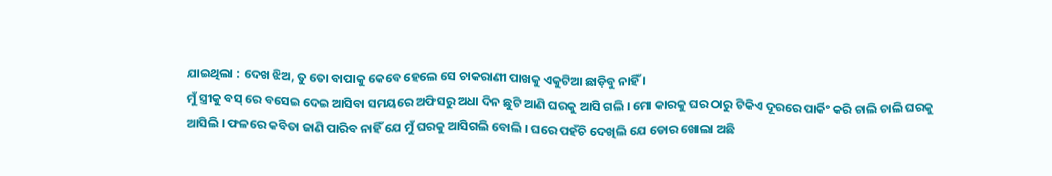ଯାଇଥିଲା : ଦେଖ ଝିଅ, ତୁ ତୋ ବାପାକୁ କେବେ ହେଲେ ସେ ଚାକରାଣୀ ପାଖକୁ ଏକୁଟିଆ ଛାଡ଼ିବୁ ନାହିଁ ।
ମୁଁ ସ୍ତ୍ରୀକୁ ବସ୍ ରେ ବସେଇ ଦେଇ ଆସିବା ସମୟରେ ଅଫିସରୁ ଅଧା ଦିନ ଛୁଟି ଆଣି ଘରକୁ ଆସି ଗଲି । ମୋ କାରକୁ ଘର ଠାରୁ ଟିକିଏ ଦୂରରେ ପାର୍କିଂ କରି ଚାଲି ଚାଲି ଘରକୁ ଆସିଲି । ଫଳରେ କବିତା ଜାଣି ପାରିବ ନାହିଁ ଯେ ମୁଁ ଘରକୁ ଆସିଗଲି ବୋଲି । ଘରେ ପହଁଚି ଦେଖିଲି ଯେ ଡୋର ଖୋଲା ଅଛି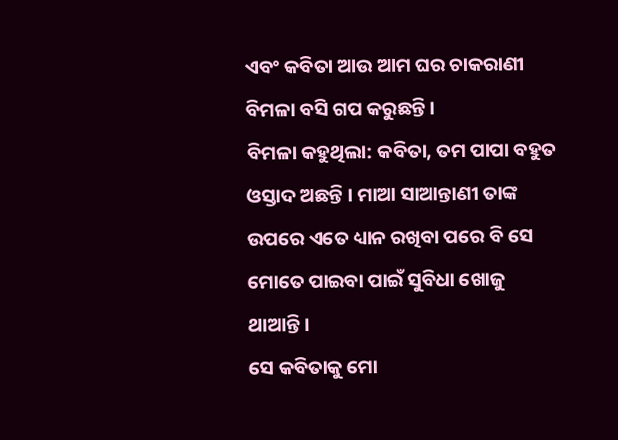ଏବଂ କବିତା ଆଉ ଆମ ଘର ଚାକରାଣୀ ବିମଳା ବସି ଗପ କରୁଛନ୍ତି ।
ବିମଳା କହୁଥିଲା: କବିତା, ତମ ପାପା ବହୁତ ଓସ୍ତାଦ ଅଛନ୍ତି । ମାଆ ସାଆନ୍ତାଣୀ ତାଙ୍କ ଉପରେ ଏତେ ଧ୍ୟାନ ରଖିବା ପରେ ବି ସେ ମୋତେ ପାଇବା ପାଇଁ ସୁବିଧା ଖୋଜୁ ଥାଆନ୍ତି ।
ସେ କବିତାକୁ ମୋ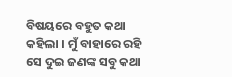ବିଷୟରେ ବହୁତ କଥା କହିଲା । ମୁଁ ବାହାରେ ରହି ସେ ଦୁଇ ଜଣଙ୍କ ସବୁ କଥା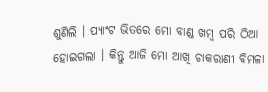ଶୁଣିଲି । ପ୍ୟାଂଟ ଭିତରେ ମୋ ବାଣ୍ଡ ଖମ୍ବ ପରି ଠିଆ ହୋଇଗଲା । କିନ୍ତୁ ଆଜି ମୋ ଆଖି ଚାକରାଣୀ ବିମଳା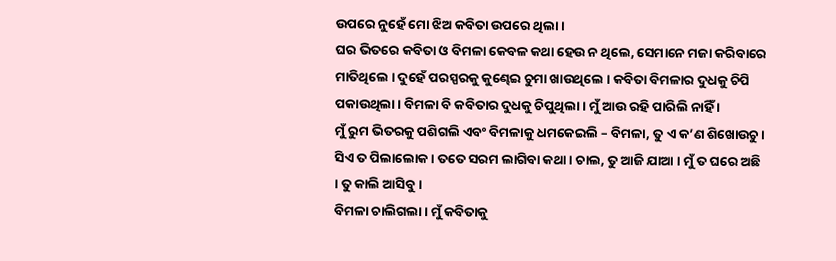ଉପରେ ନୁହେଁ ମୋ ଝିଅ କବିତା ଉପରେ ଥିଲା ।
ଘର ଭିତରେ କବିତା ଓ ବିମଳା କେବଳ କଥା ହେଉ ନ ଥିଲେ, ସେମାନେ ମଜା କରିବାରେ ମାତିଥିଲେ । ଦୁହେଁ ପରସ୍ପରକୁ କୁଣ୍ଢେଇ ଚୁମା ଖାଉଥିଲେ । କବିତା ବିମଳାର ଦୁଧକୁ ଚିପି ପକାଉଥିଲା । ବିମଳା ବି କବିତାର ଦୁଧକୁ ଚିପୁଥିଲା । ମୁଁ ଆଉ ରହି ପାରିଲି ନାହିଁ ।
ମୁଁ ରୁମ ଭିତରକୁ ପଶିଗଲି ଏବଂ ବିମଳାକୁ ଧମକେଇଲି – ବିମଳା, ତୁ ଏ କ’ଣ ଶିଖୋଉଚୁ । ସିଏ ତ ପିଲାଲୋକ । ତତେ ସରମ ଲାଗିବା କଥା । ଚାଲ, ତୁ ଆଜି ଯାଆ । ମୁଁ ତ ଘରେ ଅଛି । ତୁ କାଲି ଆସିବୁ ।
ବିମଳା ଚାଲିଗଲା । ମୁଁ କବିତାକୁ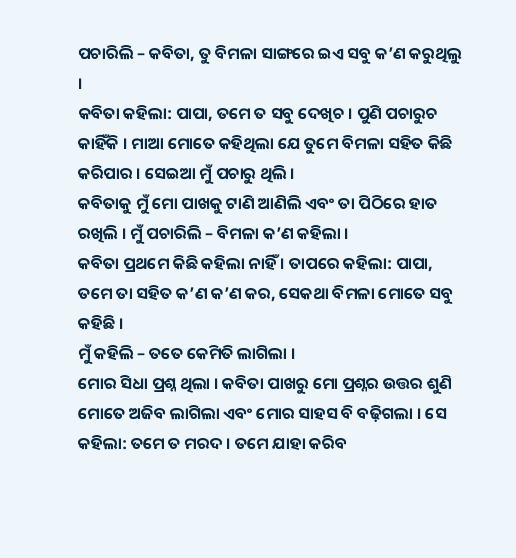ପଚାରିଲି – କବିତା, ତୁ ବିମଳା ସାଙ୍ଗରେ ଇଏ ସବୁ କ’ଣ କରୁଥିଲୁ ।
କବିତା କହିଲା: ପାପା, ତମେ ତ ସବୁ ଦେଖିଚ । ପୁଣି ପଚାରୁଚ କାହିଁକି । ମାଆ ମୋତେ କହିଥିଲା ଯେ ତୁମେ ବିମଳା ସହିତ କିଛି କରିପାର । ସେଇଆ ମୁଁ ପଚାରୁ ଥିଲି ।
କବିତାକୁ ମୁଁ ମୋ ପାଖକୁ ଟାଣି ଆଣିଲି ଏବଂ ତା ପିଠିରେ ହାତ ରଖିଲି । ମୁଁ ପଚାରିଲି – ବିମଳା କ’ଣ କହିଲା ।
କବିତା ପ୍ରଥମେ କିଛି କହିଲା ନାହିଁ । ତାପରେ କହିଲା: ପାପା, ତମେ ତା ସହିତ କ’ଣ କ’ଣ କର, ସେକଥା ବିମଳା ମୋତେ ସବୁ କହିଛି ।
ମୁଁ କହିଲି – ତତେ କେମିତି ଲାଗିଲା ।
ମୋର ସିଧା ପ୍ରଶ୍ନ ଥିଲା । କବିତା ପାଖରୁ ମୋ ପ୍ରଶ୍ନର ଉତ୍ତର ଶୁଣି ମୋତେ ଅଜିବ ଲାଗିଲା ଏବଂ ମୋର ସାହସ ବି ବଢ଼ିଗଲା । ସେ କହିଲା: ତମେ ତ ମରଦ । ତମେ ଯାହା କରିବ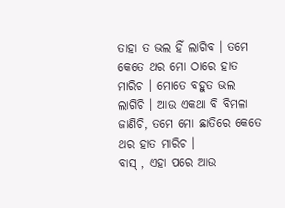ତାହା ତ ଭଲ ହିଁ ଲାଗିବ । ତମେ କେତେ ଥର ମୋ ଠାରେ ହାତ ମାରିଚ । ମୋତେ ବହୁତ ଭଲ ଲାଗିଚି । ଆଉ ଏକଥା ବି ବିମଳା ଜାଣିଚି, ତମେ ମୋ ଛାତିରେ କେତେ ଥର ହାତ ମାରିଚ ।
ବାସ୍ , ଏହା ପରେ ଆଉ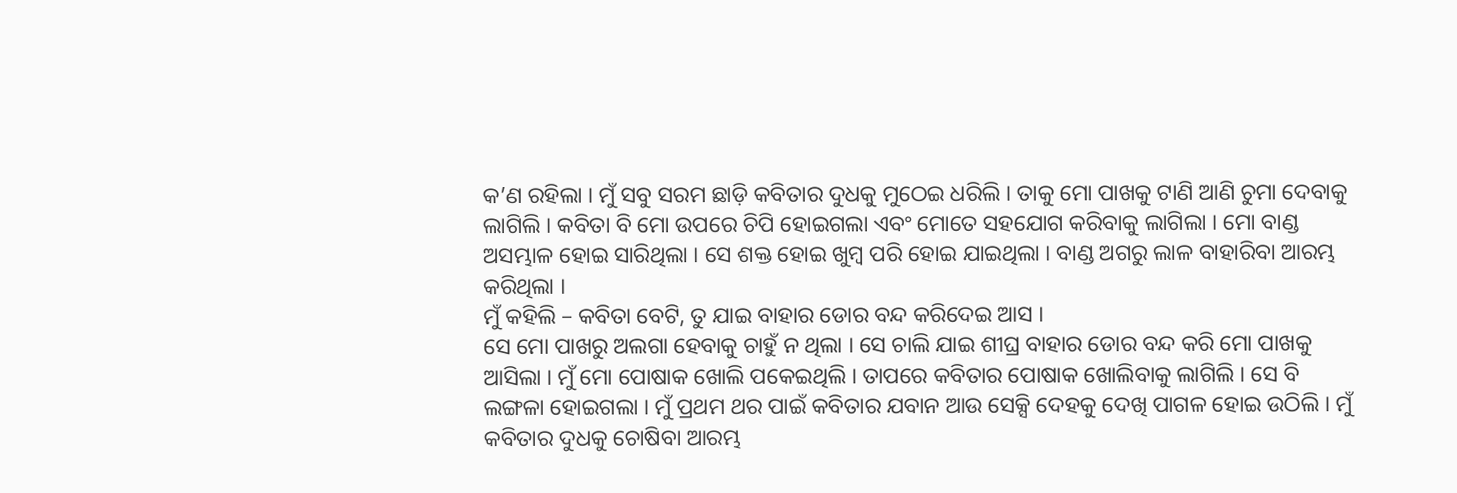କ’ଣ ରହିଲା । ମୁଁ ସବୁ ସରମ ଛାଡ଼ି କବିତାର ଦୁଧକୁ ମୁଠେଇ ଧରିଲି । ତାକୁ ମୋ ପାଖକୁ ଟାଣି ଆଣି ଚୁମା ଦେବାକୁ ଲାଗିଲି । କବିତା ବି ମୋ ଉପରେ ଚିପି ହୋଇଗଲା ଏବଂ ମୋତେ ସହଯୋଗ କରିବାକୁ ଲାଗିଲା । ମୋ ବାଣ୍ଡ ଅସମ୍ଭାଳ ହୋଇ ସାରିଥିଲା । ସେ ଶକ୍ତ ହୋଇ ଖୁମ୍ବ ପରି ହୋଇ ଯାଇଥିଲା । ବାଣ୍ଡ ଅଗରୁ ଲାଳ ବାହାରିବା ଆରମ୍ଭ କରିଥିଲା ।
ମୁଁ କହିଲି – କବିତା ବେଟି, ତୁ ଯାଇ ବାହାର ଡୋର ବନ୍ଦ କରିଦେଇ ଆସ ।
ସେ ମୋ ପାଖରୁ ଅଲଗା ହେବାକୁ ଚାହୁଁ ନ ଥିଲା । ସେ ଚାଲି ଯାଇ ଶୀଘ୍ର ବାହାର ଡୋର ବନ୍ଦ କରି ମୋ ପାଖକୁ ଆସିଲା । ମୁଁ ମୋ ପୋଷାକ ଖୋଲି ପକେଇଥିଲି । ତାପରେ କବିତାର ପୋଷାକ ଖୋଲିବାକୁ ଲାଗିଲି । ସେ ବି ଲଙ୍ଗଳା ହୋଇଗଲା । ମୁଁ ପ୍ରଥମ ଥର ପାଇଁ କବିତାର ଯବାନ ଆଉ ସେକ୍ସି ଦେହକୁ ଦେଖି ପାଗଳ ହୋଇ ଉଠିଲି । ମୁଁ କବିତାର ଦୁଧକୁ ଚୋଷିବା ଆରମ୍ଭ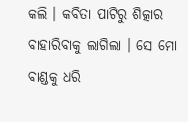କଲି । କବିତା ପାଟିରୁ ଶିତ୍କାର ବାହାରିବାକୁ ଲାଗିଲା । ସେ ମୋ ବାଣ୍ଡକୁ ଧରି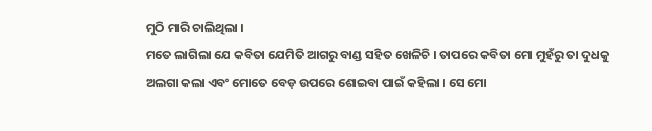ମୁଠି ମାରି ଚାଲିଥିଲା ।
ମତେ ଲାଗିଲା ଯେ କବିତା ଯେମିତି ଆଗରୁ ବାଣ୍ଡ ସହିତ ଖେଳିଚି । ତାପରେ କବିତା ମୋ ମୁହଁରୁ ତା ଦୁଧକୁ ଅଲଗା କଲା ଏବଂ ମୋତେ ବେଡ଼ ଉପରେ ଶୋଇବା ପାଇଁ କହିଲା । ସେ ମୋ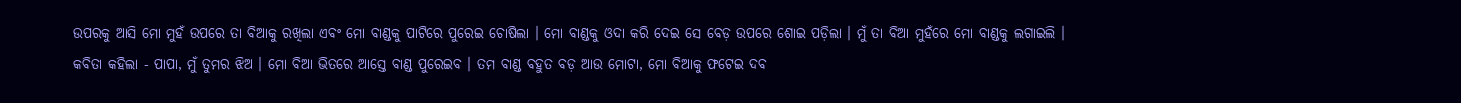ଉପରକୁ ଆସି ମୋ ମୁହଁ ଉପରେ ତା ବିଆକୁ ରଖିଲା ଏବଂ ମୋ ବାଣ୍ଡକୁ ପାଟିରେ ପୁରେଇ ଚୋଷିଲା । ମୋ ବାଣ୍ଡକୁ ଓଦା କରି ଦେଇ ସେ ବେଡ଼ ଉପରେ ଶୋଇ ପଡ଼ିଲା । ମୁଁ ତା ବିଆ ମୁହଁରେ ମୋ ବାଣ୍ଡକୁ ଲଗାଇଲି ।
କବିତା କହିଲା - ପାପା, ମୁଁ ତୁମର ଝିଅ । ମୋ ବିଆ ଭିତରେ ଆସ୍ତେ ବାଣ୍ଡ ପୁରେଇବ । ତମ ବାଣ୍ଡ ବହୁତ ବଡ଼ ଆଉ ମୋଟା, ମୋ ବିଆକୁ ଫଟେଇ ଦବ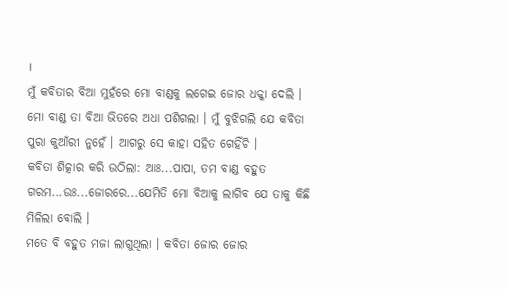।
ମୁଁ କବିତାର ବିଆ ମୁହଁରେ ମୋ ବାଣ୍ଡକୁ ଲଗେଇ ଜୋର ଧକ୍କା ଦେଲି । ମୋ ବାଣ୍ଡ ତା ବିଆ ଭିତରେ ଅଧା ପଶିଗଲା । ମୁଁ ବୁଝିଗଲି ଯେ କବିତା ପୁରା କୁଆଁରୀ ନୁହେଁ । ଆଗରୁ ସେ କାହା ସହିତ ଗେହିଁଚି ।
କବିତା ଶିତ୍କାର କରି ଉଠିଲା: ଆଃ...ପାପା, ତମ ବାଣ୍ଡ ବହୁତ ଗରମ...ଉଃ...ଜୋରରେ...ଯେମିତି ମୋ ବିଆକୁ ଲାଗିବ ଯେ ତାକୁ କିଛି ମିଳିଲା ବୋଲି ।
ମତେ ବି ବହୁତ ମଜା ଲାଗୁଥିଲା । କବିତା ଜୋର ଜୋର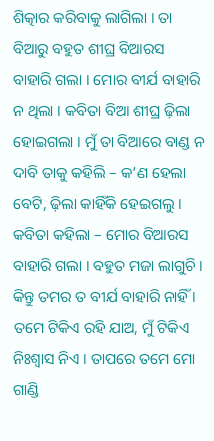ଶିତ୍କାର କରିବାକୁ ଲାଗିଲା । ତା ବିଆରୁ ବହୁତ ଶୀଘ୍ର ବିଆରସ ବାହାରି ଗଲା । ମୋର ବୀର୍ଯ ବାହାରି ନ ଥିଲା । କବିତା ବିଆ ଶୀଘ୍ର ଢ଼ିଲା ହୋଇଗଲା । ମୁଁ ତା ବିଆରେ ବାଣ୍ଡ ନ ଦାବି ତାକୁ କହିଲି – କ’ଣ ହେଲା ବେଟି, ଢ଼ିଲା କାହିଁକି ହେଇଗଲୁ ।
କବିତା କହିଲା – ମୋର ବିଆରସ ବାହାରି ଗଲା । ବହୁତ ମଜା ଲାଗୁଚି । କିନ୍ତୁ ତମର ତ ବୀର୍ଯ ବାହାରି ନାହିଁ । ତମେ ଟିକିଏ ରହି ଯାଅ, ମୁଁ ଟିକିଏ ନିଃଶ୍ୱାସ ନିଏ । ତାପରେ ତମେ ମୋ ଗାଣ୍ଡି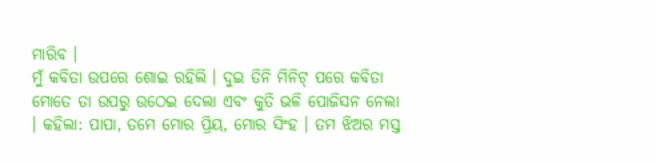ମାରିବ ।
ମୁଁ କବିତା ଉପରେ ଶୋଇ ରହିଲି । ଦୁଇ ତିନି ମିନିଟ୍ ପରେ କବିତା ମୋତେ ତା ଉପରୁ ଉଠେଇ ଦେଲା ଏବଂ କୁତି ଭଳି ପୋଜିସନ ନେଲା । କହିଲା: ପାପା, ତମେ ମୋର ପ୍ରିୟ, ମୋର ସିଂହ । ତମ ଝିଅର ମସ୍ତ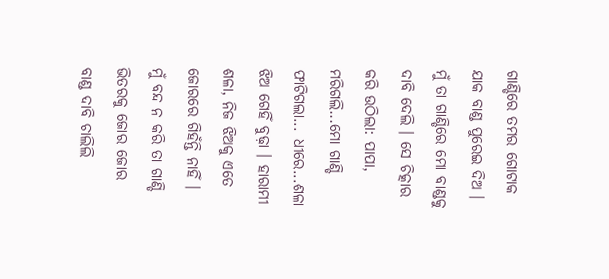ଗାଣ୍ଡିରେ ତମର ଗୋଟାକ ଯାକ ବାଣ୍ଡ ପୁରେଇ ଦିଅ । ମୁଁ ତା ଗାଣ୍ଡିରେ ମୋ ବାଣ୍ଡକୁ ଦାବି ଦେଲି । ସେ ଚିତ୍କାର କରି ଉଠିଲା: ପାପା, ମରିଗଲି...ମୋ ଗାଣ୍ଡି ଫାଟିଗଲା... ଧୀରେ...ଶଳା ଝିଅ ଗେହିଁ ବୁଢ଼ା । ହାରାମୀ ଶଳା, ନିଜ ଝିଅକୁ ଏତେ ଜୋରରେ ଗିହଁନ୍ତି ନାହିଁ ।
ମୁଁ ବନ୍ଦ ନ କରି ତା ଗାଣ୍ଡି ଭିତରକୁ ଜୋର ଜୋର ବାଣ୍ଡ ଦାବି ଚାଲିଲି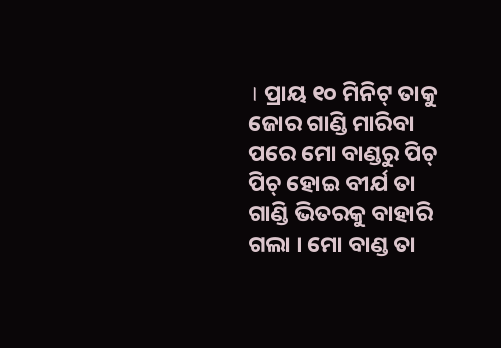। ପ୍ରାୟ ୧୦ ମିନିଟ୍ ତାକୁ ଜୋର ଗାଣ୍ଡି ମାରିବା ପରେ ମୋ ବାଣ୍ଡରୁ ପିଚ୍ ପିଚ୍ ହୋଇ ବୀର୍ଯ ତା ଗାଣ୍ଡି ଭିତରକୁ ବାହାରି ଗଲା । ମୋ ବାଣ୍ଡ ତା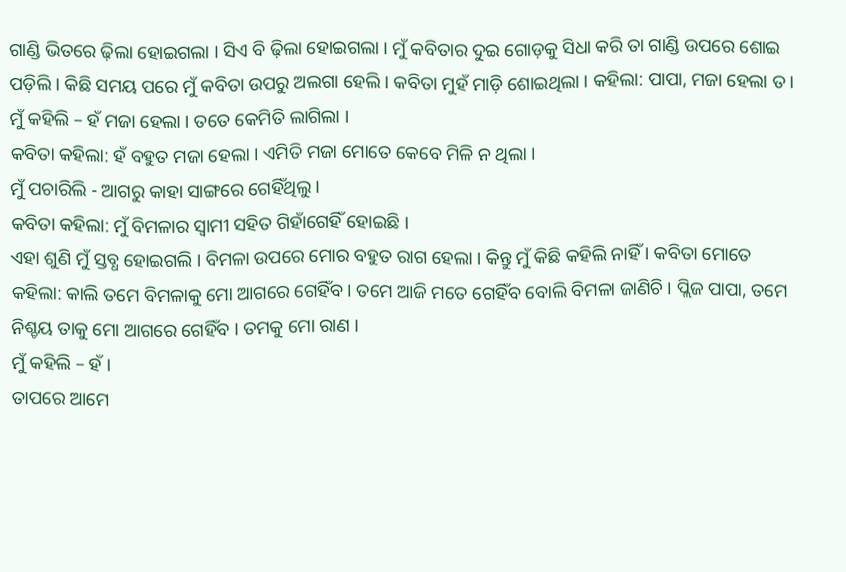ଗାଣ୍ଡି ଭିତରେ ଢ଼ିଲା ହୋଇଗଲା । ସିଏ ବି ଢ଼ିଲା ହୋଇଗଲା । ମୁଁ କବିତାର ଦୁଇ ଗୋଡ଼କୁ ସିଧା କରି ତା ଗାଣ୍ଡି ଉପରେ ଶୋଇ ପଡ଼ିଲି । କିଛି ସମୟ ପରେ ମୁଁ କବିତା ଉପରୁ ଅଲଗା ହେଲି । କବିତା ମୁହଁ ମାଡ଼ି ଶୋଇଥିଲା । କହିଲା: ପାପା, ମଜା ହେଲା ତ ।
ମୁଁ କହିଲି – ହଁ ମଜା ହେଲା । ତତେ କେମିତି ଲାଗିଲା ।
କବିତା କହିଲା: ହଁ ବହୁତ ମଜା ହେଲା । ଏମିତି ମଜା ମୋତେ କେବେ ମିଳି ନ ଥିଲା ।
ମୁଁ ପଚାରିଲି - ଆଗରୁ କାହା ସାଙ୍ଗରେ ଗେହିଁଥିଲୁ ।
କବିତା କହିଲା: ମୁଁ ବିମଳାର ସ୍ୱାମୀ ସହିତ ଗିହାଁଗେହିଁ ହୋଇଛି ।
ଏହା ଶୁଣି ମୁଁ ସ୍ତବ୍ଧ ହୋଇଗଲି । ବିମଳା ଉପରେ ମୋର ବହୁତ ରାଗ ହେଲା । କିନ୍ତୁ ମୁଁ କିଛି କହିଲି ନାହିଁ । କବିତା ମୋତେ କହିଲା: କାଲି ତମେ ବିମଳାକୁ ମୋ ଆଗରେ ଗେହିଁବ । ତମେ ଆଜି ମତେ ଗେହିଁବ ବୋଲି ବିମଳା ଜାଣିଚି । ପ୍ଲିଜ ପାପା, ତମେ ନିଶ୍ଚୟ ତାକୁ ମୋ ଆଗରେ ଗେହିଁବ । ତମକୁ ମୋ ରାଣ ।
ମୁଁ କହିଲି – ହଁ ।
ତାପରେ ଆମେ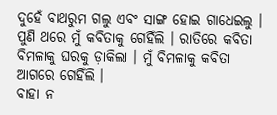ଦୁହେଁ ବାଥରୁମ ଗଲୁ ଏବଂ ସାଙ୍ଗ ହୋଇ ଗାଧେଇଲୁ । ପୁଣି ଥରେ ମୁଁ କବିତାକୁ ଗେହିଁଲି । ରାତିରେ କବିତା ବିମଳାକୁ ଘରକୁ ଡ଼ାକିଲା । ମୁଁ ବିମଳାକୁ କବିତା ଆଗରେ ଗେହିଁଲି ।
ବାହା ନ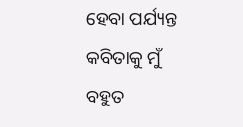ହେବା ପର୍ଯ୍ୟନ୍ତ କବିତାକୁ ମୁଁ ବହୁତ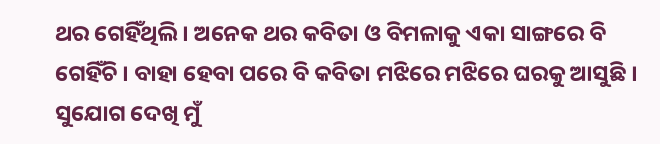ଥର ଗେହିଁଥିଲି । ଅନେକ ଥର କବିତା ଓ ବିମଳାକୁ ଏକା ସାଙ୍ଗରେ ବି ଗେହିଁଚି । ବାହା ହେବା ପରେ ବି କବିତା ମଝିରେ ମଝିରେ ଘରକୁ ଆସୁଛି । ସୁଯୋଗ ଦେଖି ମୁଁ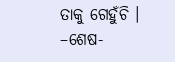ତାକୁ ଗେହୁଁଚି ।
–ଶେଷ-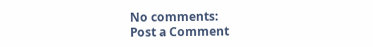No comments:
Post a Comment